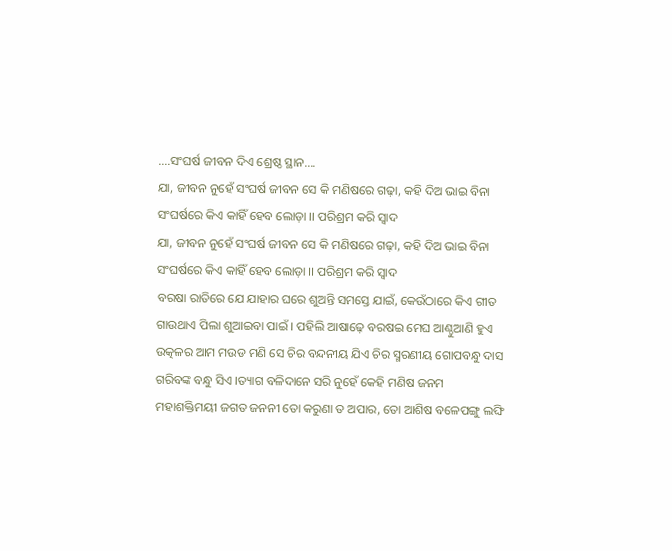….ସଂଘର୍ଷ ଜୀବନ ଦିଏ ଶ୍ରେଷ୍ଠ ସ୍ଥାନ….
ଯା, ଜୀବନ ନୁହେଁ ସଂଘର୍ଷ ଜୀବନ ସେ କି ମଣିଷରେ ଗଢ଼ା, କହି ଦିଅ ଭାଇ ବିନା ସଂଘର୍ଷରେ କିଏ କାହିଁ ହେବ ଲୋଡ଼ା ।। ପରିଶ୍ରମ କରି ସ୍ୱାଦ
ଯା, ଜୀବନ ନୁହେଁ ସଂଘର୍ଷ ଜୀବନ ସେ କି ମଣିଷରେ ଗଢ଼ା, କହି ଦିଅ ଭାଇ ବିନା ସଂଘର୍ଷରେ କିଏ କାହିଁ ହେବ ଲୋଡ଼ା ।। ପରିଶ୍ରମ କରି ସ୍ୱାଦ
ବରଷା ରାତିରେ ଯେ ଯାହାର ଘରେ ଶୁଅନ୍ତି ସମସ୍ତେ ଯାଇଁ, କେଉଁଠାରେ କିଏ ଗୀତ ଗାଉଥାଏ ପିଲା ଶୁଆଇବା ପାଇଁ । ପହିଲି ଆଷାଢ଼େ ବରଷଇ ମେଘ ଆଣ୍ଠୁଆଣି ହୁଏ
ଉତ୍କଳର ଆମ ମଉଡ ମଣି ସେ ଚିର ବନ୍ଦନୀୟ ଯିଏ ଚିର ସ୍ମରଣୀୟ ଗୋପବନ୍ଧୁ ଦାସ ଗରିବଙ୍କ ବନ୍ଧୁ ସିଏ ।ତ୍ୟାଗ ବଳିଦାନେ ସରି ନୁହେଁ କେହି ମଣିଷ ଜନମ
ମହାଶକ୍ତିମୟୀ ଜଗତ ଜନନୀ ତୋ କରୁଣା ତ ଅପାର, ତୋ ଆଶିଷ ବଳେପଙ୍ଗୁ ଲଙ୍ଘି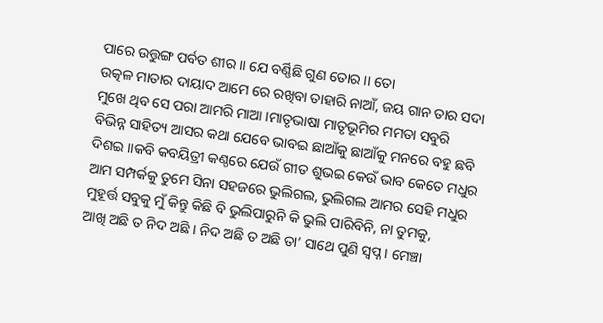ପାରେ ଉତ୍ତୁଙ୍ଗ ପର୍ବତ ଶୀର ।। ଯେ ବର୍ଣ୍ଣିଛି ଗୁଣ ତୋର ।। ତୋ
ଉତ୍କଳ ମାତାର ଦାୟାଦ ଆମେ ରେ ରଖିବା ତାହାରି ନାଆଁ, ଜୟ ଗାନ ତାର ସଦା ମୁଖେ ଥିବ ସେ ପରା ଆମରି ମାଆ ।ମାତୃଭାଷା ମାତୃଭୂମିର ମମତା ସବୁରି
ବିଭିନ୍ନ ସାହିତ୍ୟ ଆସର କଥା ଯେବେ ଭାବଇ ଛାଆଁକୁ ଛାଆଁକୁ ମନରେ ବହୁ ଛବି ଦିଶଇ ।।କବି କବୟିତ୍ରୀ କଣ୍ଠରେ ଯେଉଁ ଗୀତ ଶୁଭଇ କେଉଁ ଭାବ କେତେ ମଧୁର
ଆମ ସମ୍ପର୍କକୁ ତୁମେ ସିନା ସହଜରେ ଭୁଲିଗଲ, ଭୁଲିଗଲ ଆମର ସେହି ମଧୁର ମୁହୂର୍ତ୍ତ ସବୁକୁ ମୁଁ କିନ୍ତୁ କିଛି ବି ଭୁଲିପାରୁନି କି ଭୁଲି ପାରିବିନି, ନା ତୁମକୁ,
ଆଖି ଅଛି ତ ନିଦ ଅଛି । ନିଦ ଅଛି ତ ଅଛି ତା’ ସାଥେ ପୁଣି ସ୍ଵପ୍ନ । ମେଞ୍ଚା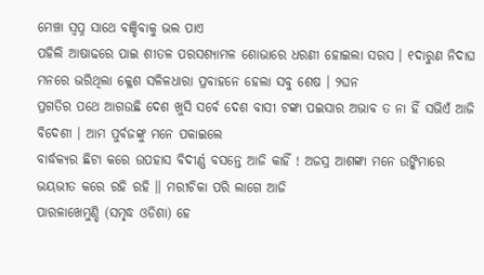ମେଞ୍ଚା ସ୍ଵପ୍ନ ସାଥେ ବଞ୍ଚିବାକୁ ଭଲ ପାଏ
ପହିଲି ଆଷାଢରେ ପାଇ ଶୀତଳ ପରସଶ୍ୟାମଳ ଶୋଭାରେ ଧରଣୀ ହୋଇଲା ସରସ । ୧ଦାରୁଣ ନିଦାଘ ମନରେ ଭରିଥିଲା କ୍ଳେଶ ସଳିଳଧାରା ପ୍ରବାହନେ ହେଲା ସବୁ ଶେଷ । ୨ଘନ
ପ୍ରଗତିର ପଥେ ଆଗଉଛି ଦେଶ ଖୁସି ସର୍ବେ ଦେଶ ବାସୀ ଟଙ୍କା ପଇସାର ଅଭାବ ତ ନା ହିଁ ସଭିଏଁ ଆଜି ବିଦେଶୀ । ଆମ ପୁର୍ବଜଙ୍କୁ ମନେ ପକାଇଲେ
ବାର୍ଦ୍ଧକ୍ୟର ଛିଟା କରେ ଉପହାସ ବିଦୀର୍ଣ୍ଣ ବସନ୍ତେ ଆଜି କାହିଁ ! ଅଜସ୍ର ଆଶଙ୍କା ମନେ ଉଙ୍କିମାରେ ଭୟଭୀତ କରେ ରହି ରହି ।। ମରୀଚିକା ପରି ଲାଗେ ଆଜି
ପାରଳାଖେମୁଣ୍ଡି (ସମୃଦ୍ଧ ଓଡିଶା) ହେ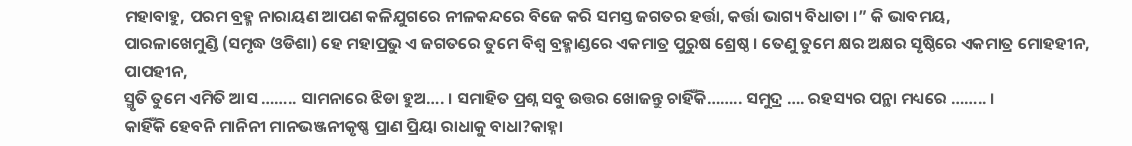ମହାବାହୁ, ପରମ ବ୍ରହ୍ମ ନାରାୟଣ ଆପଣ କଳିଯୁଗରେ ନୀଳକନ୍ଦରେ ବିଜେ କରି ସମସ୍ତ ଜଗତର ହର୍ତ୍ତା, କର୍ତ୍ତା ଭାଗ୍ୟ ବିଧାତା ।” କି ଭାବମୟ,
ପାରଳାଖେମୁଣ୍ଡି (ସମୃଦ୍ଧ ଓଡିଶା) ହେ ମହାପ୍ରଭୁ ଏ ଜଗତରେ ତୁମେ ବିଶ୍ୱ ବ୍ରହ୍ମାଣ୍ଡରେ ଏକମାତ୍ର ପୁରୁଷ ଶ୍ରେଷ୍ଠ । ତେଣୁ ତୁମେ କ୍ଷର ଅକ୍ଷର ସୃଷ୍ଠିରେ ଏକମାତ୍ର ମୋହହୀନ, ପାପହୀନ,
ସ୍ମୃତି ତୁମେ ଏମିତି ଆସ …….. ସାମନାରେ ଝିଡା ହୁଅ…. । ସମାହିତ ପ୍ରଶ୍ନ ସବୁ ଉତ୍ତର ଖୋଜନ୍ତୁ ଚାହିଁକି…….. ସମୁଦ୍ର …. ରହସ୍ୟର ପନ୍ଥା ମଧ୍ୟରେ …….. ।
କାହିଁକି ହେବନି ମାନିନୀ ମାନଭଞ୍ଜନୀକୃଷ୍ଣ ପ୍ରାଣ ପ୍ରିୟା ରାଧାକୁ ବାଧା?କାହ୍ନା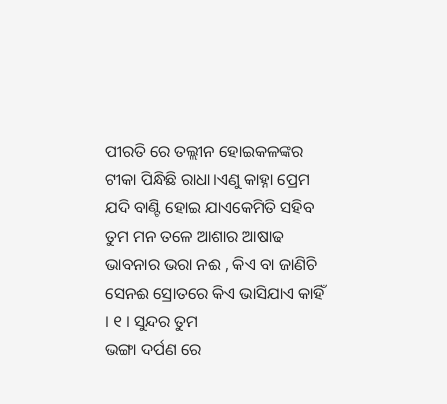ପୀରତି ରେ ତଲ୍ଲୀନ ହୋଇକଳଙ୍କର ଟୀକା ପିନ୍ଧିଛି ରାଧା।ଏଣୁ କାହ୍ନା ପ୍ରେମ ଯଦି ବାଣ୍ଟି ହୋଇ ଯାଏକେମିତି ସହିବ
ତୁମ ମନ ତଳେ ଆଶାର ଆଷାଢ ଭାବନାର ଭରା ନଈ , କିଏ ବା ଜାଣିଚି ସେନଈ ସ୍ରୋତରେ କିଏ ଭାସିଯାଏ କାହିଁ । ୧ । ସୁନ୍ଦର ତୁମ
ଭଙ୍ଗା ଦର୍ପଣ ରେ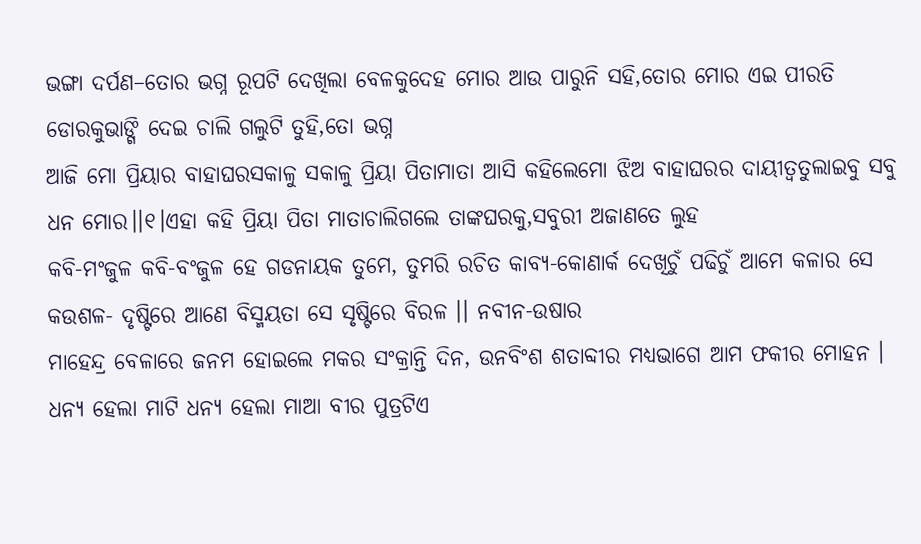ଭଙ୍ଗା ଦର୍ପଣ–ତୋର ଭଗ୍ନ ରୂପଟି ଦେଖିଲା ବେଳକୁଦେହ ମୋର ଆଉ ପାରୁନି ସହି,ତୋର ମୋର ଏଇ ପୀରତି ଡୋରକୁଭାଙ୍ଗି ଦେଇ ଚାଲି ଗଲୁଟି ତୁହି,ତୋ ଭଗ୍ନ
ଆଜି ମୋ ପ୍ରିୟାର ବାହାଘରସକାଳୁ ସକାଳୁ ପ୍ରିୟା ପିତାମାତା ଆସି କହିଲେମୋ ଝିଅ ବାହାଘରର ଦାୟୀତ୍ବତୁଲାଇବୁ ସବୁ ଧନ ମୋର।।୧।ଏହା କହି ପ୍ରିୟା ପିତା ମାତାଚାଲିଗଲେ ତାଙ୍କଘରକୁ,ସବୁରୀ ଅଜାଣତେ ଲୁହ
କବି-ମଂଜୁଳ କବି-ବଂଜୁଳ ହେ ଗଡନାୟକ ତୁମେ, ତୁମରି ରଚିତ କାବ୍ୟ-କୋଣାର୍କ ଦେଖିଚୁଁ ପଢିଚୁଁ ଆମେ କଳାର ସେ କଉଶଳ- ଦୃଷ୍ଟିରେ ଆଣେ ବିସ୍ମୟତା ସେ ସୃଷ୍ଟିରେ ବିରଳ ।। ନବୀନ-ଉଷାର
ମାହେନ୍ଦ୍ର ବେଳାରେ ଜନମ ହୋଇଲେ ମକର ସଂକ୍ରାନ୍ତି ଦିନ, ଉନବିଂଶ ଶତାବ୍ଦୀର ମଧ୍ୟଭାଗେ ଆମ ଫକୀର ମୋହନ । ଧନ୍ୟ ହେଲା ମାଟି ଧନ୍ୟ ହେଲା ମାଆ ବୀର ପୁତ୍ରଟିଏ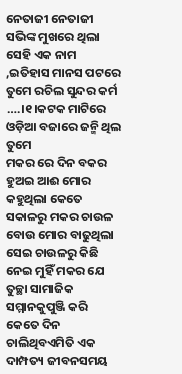ନେତାଜୀ ନେତାଜୀ ସଭିଙ୍କ ମୁଖରେ ଥିଲା ସେହି ଏକ ନାମ ,ଇତିହାସ ମାନସ ପଟରେ ତୁମେ ରଚିଲ ସୁନ୍ଦର କର୍ମ ….।୧।କଟକ ମାଟିରେ ଓଡ଼ିଆ ବଜାରେ ଜନ୍ମି ଥିଲ ତୁମେ
ମକର ରେ ଦିନ ବକର ହୁଅଇ ଆଈ ମୋର କହୁଥିଲା କେତେ ସକାଳରୁ ମକର ଚାଉଳ ବୋଉ ମୋର ବାଢୁଥିଲା ସେଇ ଚାଉଳରୁ କିଛି ନେଇ ମୁହିଁ ମକର ଯେ
ତୁଚ୍ଛା ସାମାଜିକ ସମ୍ମାନକୁପୁଞ୍ଜି କରି କେତେ ଦିନ ଚାଲିଥିବଏମିତି ଏକ ଦାମ୍ପତ୍ୟ ଜୀବନସମୟ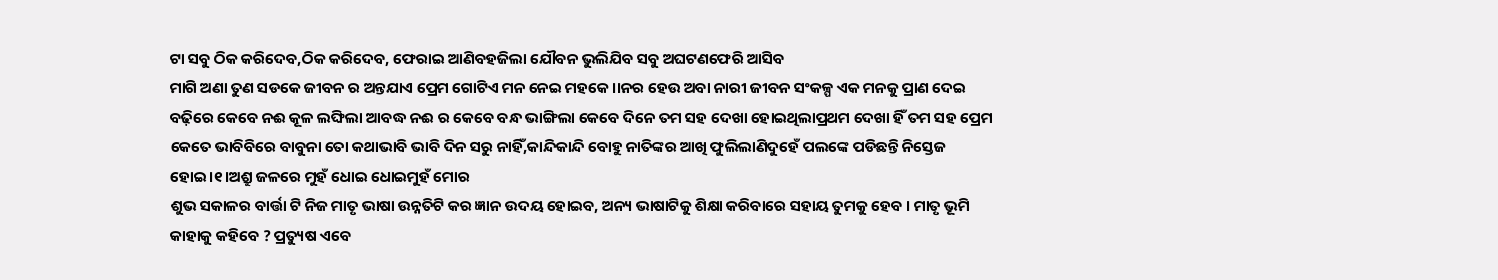ଟା ସବୁ ଠିକ କରିଦେବ,ଠିକ କରିଦେବ, ଫେରାଇ ଆଣିବହଜିଲା ଯୌବନ ଭୁଲିଯିବ ସବୁ ଅଘଟଣଫେରି ଆସିବ
ମାଗି ଅଣା ତୁଣ ସଡକେ ଜୀବନ ର ଅନ୍ତଯାଏ ପ୍ରେମ ଗୋଟିଏ ମନ ନେଇ ମହକେ ।।ନର ହେଉ ଅବା ନାରୀ ଜୀବନ ସଂକଳ୍ପ ଏକ ମନକୁ ପ୍ରାଣ ଦେଇ
ବଢ଼ିରେ କେବେ ନଈ କୂଳ ଲଙ୍ଘିଲା ଆବଦ୍ଧ ନଈ ର କେବେ ବନ୍ଧ ଭାଙ୍ଗିଲା କେବେ ଦିନେ ତମ ସହ ଦେଖା ହୋଇଥିଲାପ୍ରଥମ ଦେଖା ହିଁ ତମ ସହ ପ୍ରେମ
କେତେ ଭାବିବିରେ ବାବୁନା ତୋ କଥାଭାବି ଭାବି ଦିନ ସରୁ ନାହିଁ,କାନ୍ଦିକାନ୍ଦି ବୋହୁ ନାତିଙ୍କର ଆଖି ଫୁଲିଲାଣିଦୁହେଁ ପଲଙ୍କେ ପଡିଛନ୍ତି ନିସ୍ତେଜ ହୋଇ।୧।ଅଶ୍ରୁ ଜଳରେ ମୁହଁ ଧୋଇ ଧୋଇମୁହଁ ମୋର
ଶୁଭ ସକାଳର ବାର୍ତ୍ତା ଟି ନିଜ ମାତୃ ଭାଷା ଉନ୍ନତିଟି କର ଜ୍ଞାନ ଉଦୟ ହୋଇବ, ଅନ୍ୟ ଭାଷାଟିକୁ ଶିକ୍ଷା କରିବାରେ ସହାୟ ତୁମକୁ ହେବ । ମାତୃ ଭୂମି
କାହାକୁ କହିବେ ? ପ୍ରତ୍ୟୁଷ ଏବେ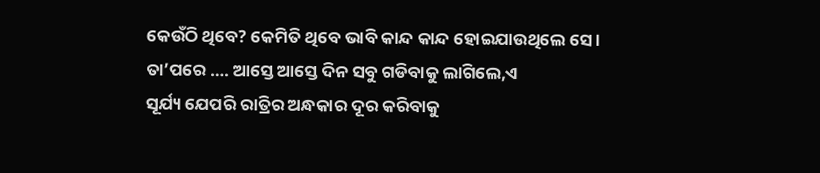କେଉଁଠି ଥିବେ? କେମିତି ଥିବେ ଭାବି କାନ୍ଦ କାନ୍ଦ ହୋଇଯାଉଥିଲେ ସେ। ତା’ପରେ …. ଆସ୍ତେ ଆସ୍ତେ ଦିନ ସବୁ ଗଡିବାକୁ ଲାଗିଲେ,ଏ
ସୂର୍ଯ୍ୟ ଯେପରି ରାତ୍ରିର ଅନ୍ଧକାର ଦୂର କରିବାକୁ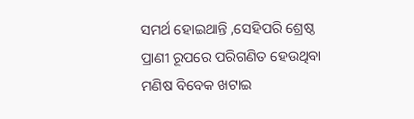ସମର୍ଥ ହୋଇଥାନ୍ତି ,ସେହିପରି ଶ୍ରେଷ୍ଠ ପ୍ରାଣୀ ରୂପରେ ପରିଗଣିତ ହେଉଥିବା ମଣିଷ ବିବେକ ଖଟାଇ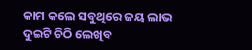କାମ କଲେ ସବୁଥିରେ ଜୟ ଲାଭ
ଦୁଇଟି ଚିଠି ଲେଖିବ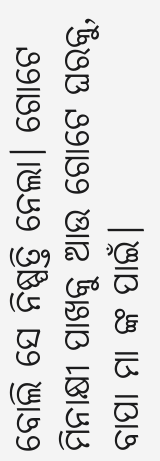ବୋଲି ସେ ନିଷ୍ପତ୍ତି ନେଲା। ଗୋଟେ ମିନାକ୍ଷୀ ପାଖକୁ ଆଉ ଗୋଟେ ଘରକୁ, ବାପା ମା ଙ୍କ ପାଇଁ।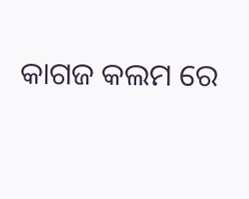କାଗଜ କଲମ ରେ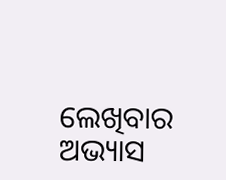ଲେଖିବାର ଅଭ୍ୟାସ